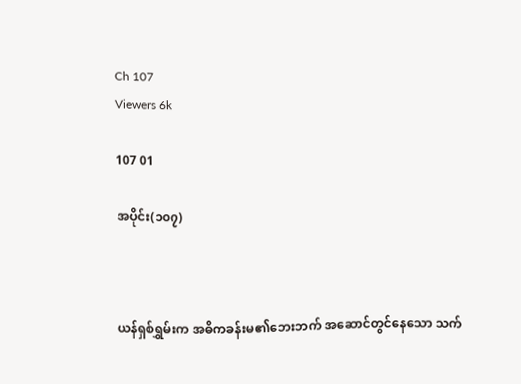Ch 107
Viewers 6k

107 01

အပိုင်း(၁၀၇)



ယန်ရှစ်ရွှမ်းက အဓိကခန်းမ၏ဘေးဘက် အဆောင်တွင်နေသော သက်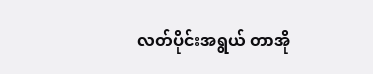လတ်ပိုင်းအရွယ် တာအို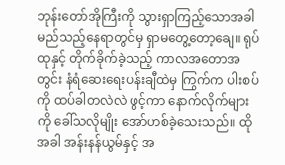ဘုန်းတော်အိုကြီးကို သွားရှာကြည့်သောအခါ မည်သည့်နေရာတွင်မှ ရှာမတွေ့တော့ချေ။ ရုပ်ထုနှင့် တိုက်ခိုက်ခဲ့သည့် ကာလအတောအတွင်း နံရံဆေးရေးပန်းချီထဲမှ ကြွက်က ပါးစပ်ကို ထပ်ခါတလဲလဲ ဖွင့်ကာ နောက်လိုက်များကို ခေါ်သလိုမျိုး အော်ဟစ်ခဲ့သေးသည်။ ထိုအခါ အန်းနန်ယွမ်နှင့် အ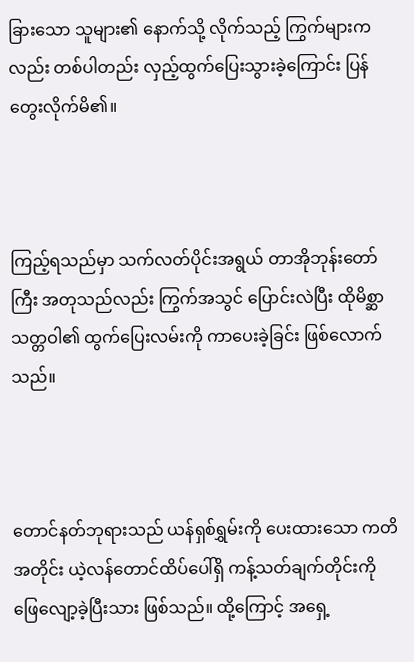ခြားသော သူများ၏ နောက်သို့ လိုက်သည့် ကြွက်များကလည်း တစ်ပါတည်း လှည့်ထွက်ပြေးသွားခဲ့ကြောင်း ပြန်တွေးလိုက်မိ၏။



ကြည့်ရသည်မှာ သက်လတ်ပိုင်းအရွယ် တာအိုဘုန်းတော်ကြီး အတုသည်လည်း ကြွက်အသွင် ပြောင်းလဲပြီး ထိုမိစ္ဆာသတ္တဝါ၏ ထွက်ပြေးလမ်းကို ကာပေးခဲ့ခြင်း ဖြစ်လောက်သည်။



တောင်နတ်ဘုရားသည် ယန်ရှစ်ရွှမ်းကို ပေးထားသော ကတိအတိုင်း ယဲ့လန်တောင်ထိပ်ပေါ်ရှိ ကန့်သတ်ချက်တိုင်းကို ဖြေလျော့ခဲ့ပြီးသား ဖြစ်သည်။ ထို့ကြောင့် အရှေ့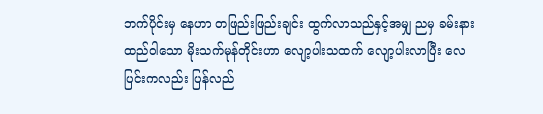ဘက်ပိုင်း‌မှ နေဟာ တဖြည်းဖြည်းချင်း ထွက်လာသည်နှင့်အမျှ ညမှ ခမ်းနားထည်ဝါသော မိုးသက်မုန်တိုင်းဟာ လျော့ပါးသထက် လျော့ပါးလာပြီး လေပြင်းကလည်း ပြန်လည်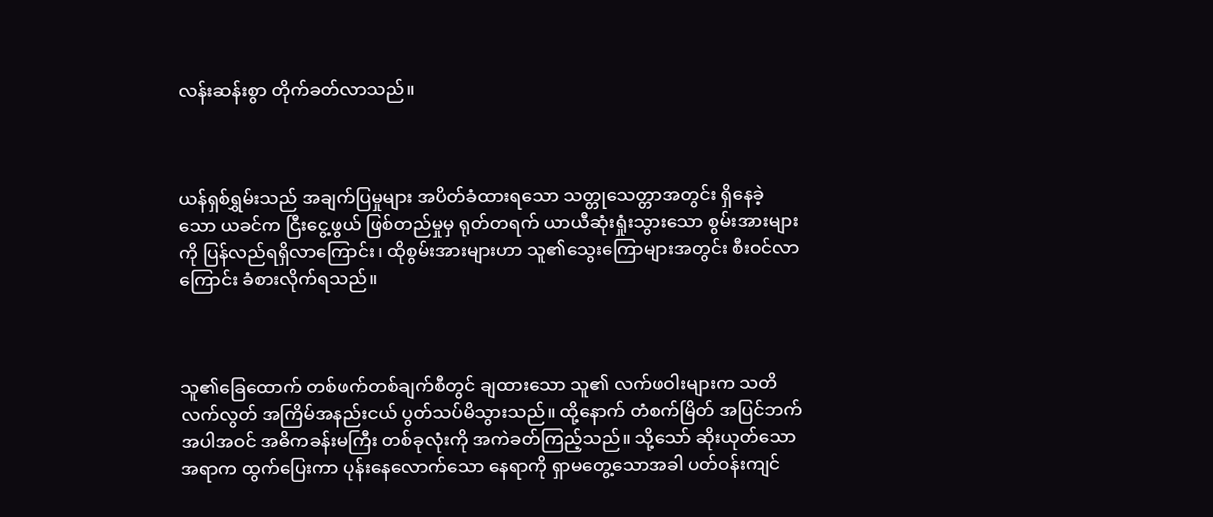လန်းဆန်းစွာ တိုက်ခတ်လာသည်။



ယန်ရှစ်ရွှမ်းသည် အချက်ပြမှုများ အပိတ်ခံထားရသော သတ္တုသေတ္တာအတွင်း ရှိနေခဲ့သော ယခင်က ငြီးငွေ့ဖွယ် ဖြစ်တည်မှုမှ ရုတ်တရက် ယာယီဆုံးရှုံးသွားသော စွမ်းအားများကို ပြန်လည်ရရှိလာကြောင်း၊ ထိုစွမ်းအားများဟာ သူ၏သွေးကြောများအတွင်း စီးဝင်လာကြောင်း ခံစားလိုက်ရသည်။



သူ၏ခြေထောက် တစ်ဖက်တစ်ချက်စီတွင် ချထားသော သူ၏ လက်ဖဝါးများက သတိလက်လွတ် အကြိမ်အနည်းငယ် ပွတ်သပ်မိသွားသည်။ ထို့နောက် တံစက်မြိတ် အပြင်ဘက် အပါအဝင် အဓိကခန်းမကြီး တစ်ခုလုံးကို အကဲခတ်ကြည့်သည်။ သို့သော် ဆိုးယုတ်သောအရာက ထွက်ပြေးကာ ပုန်းနေလောက်‌သော နေရာကို ရှာမတွေ့သောအခါ ပတ်ဝန်းကျင်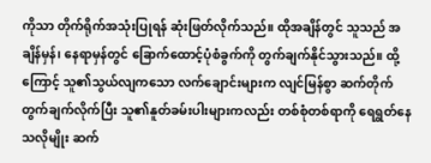ကိုသာ တိုက်ရိုက်အသုံးပြုရန် ဆုံးဖြတ်လိုက်သည်။ ထိုအချိန်တွင် သူသည် အချိန်မှန်၊ နေရာမှန်တွင် ခြောက်ထောင့်ပုံစံခွက်ကို တွက်ချက်နိုင်သွားသည်။ ထို့ကြောင့် သူ၏သွယ်လျကသော လက်ချောင်းများက လျင်မြန်စွာ ဆက်တိုက် တွက်ချက်လိုက်ပြီး သူ၏နူတ်ခမ်းပါးများကလည်း တစ်စုံတစ်ရာကို ရေရွတ်နေသလိုမျိုး ဆက်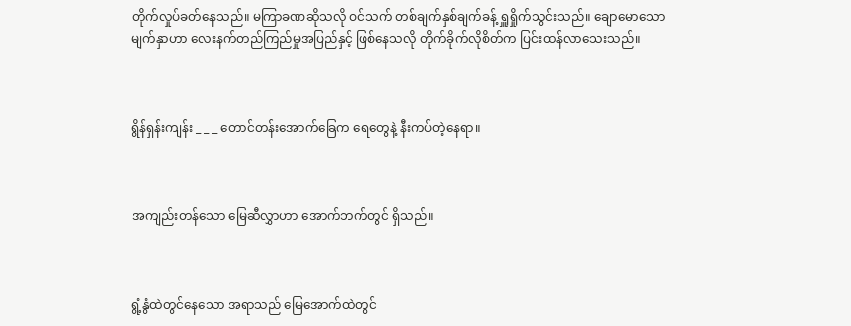တိုက်လှုပ်ခတ်နေသည်။ မကြာခဏဆိုသလို ဝင်သက် တစ်ချက်နှစ်ချက်ခန့် ရှူရှိုက်သွင်းသည်။ ချောမောသော မျက်နှာဟာ လေးနက်တည်ကြည်မှုအပြည်နှင့် ဖြစ်နေသလို တိုက်ခိုက်လိုစိတ်က ပြင်းထန်လာသေးသည်။



ရွိန်ရှန်းကျန်း _ _ _ တောင်တန်းအောက်ခြေက ရေတွေနဲ့ နီးကပ်တဲ့နေရာ။



အကျည်းတန်သော မြေဆီလွှာဟာ အောက်ဘက်တွင် ရှိသည်။



ရွံ့နွံထဲတွင်နေသော အရာသည် မြေအောက်ထဲတွင်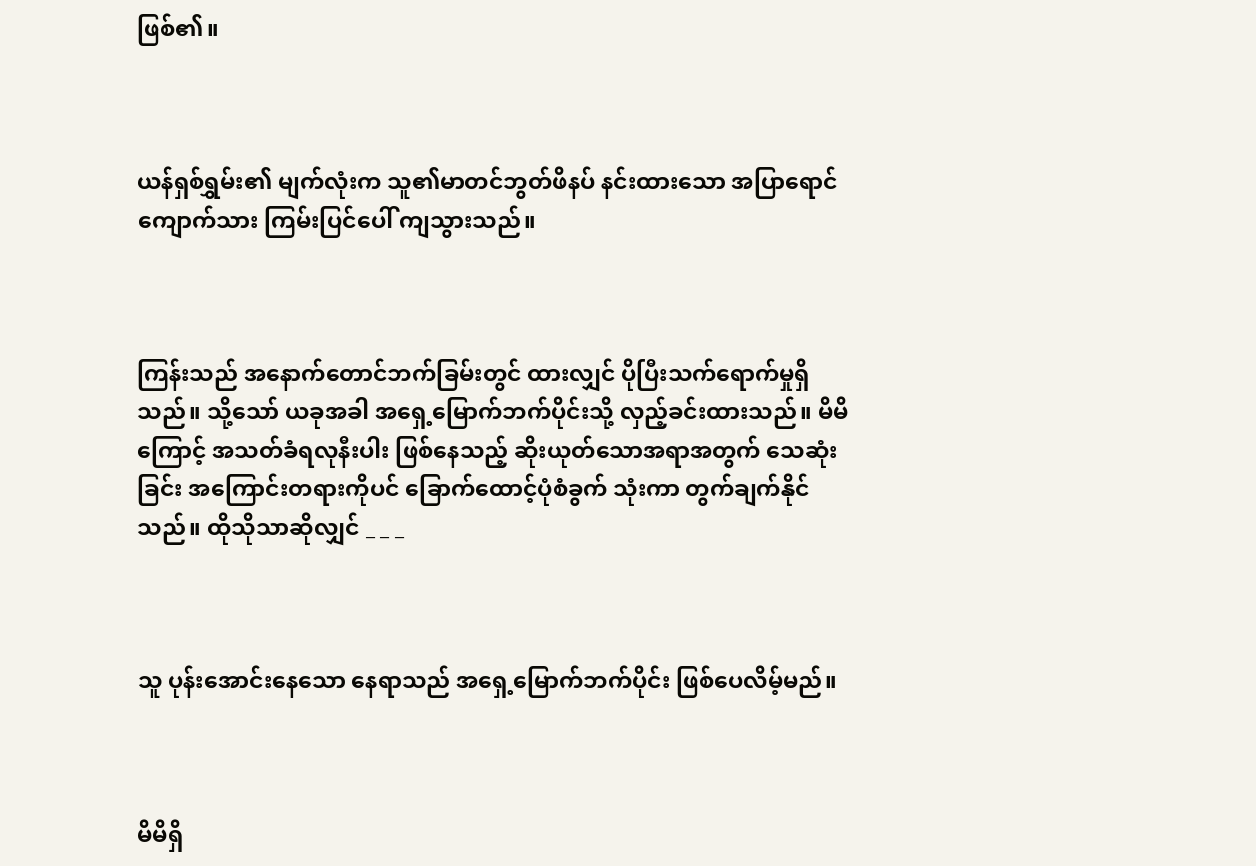ဖြစ်၏။



ယန်ရှစ်ရွှမ်း၏ မျက်လုံးက သူ၏မာတင်ဘွတ်ဖိနပ် နင်းထားသော အပြာရောင်ကျောက်သား ကြမ်းပြင်ပေါ် ကျသွားသည်။



ကြန်းသည် အနောက်တောင်ဘက်ခြမ်းတွင် ထားလျှင် ပိုပြီးသက်ရောက်မှုရှိသည်။ သို့သော် ယခုအခါ အရှေ့မြောက်ဘက်ပိုင်းသို့ လှည့်ခင်းထားသည်။ မိမိကြောင့် အသတ်ခံရလုနီးပါး ဖြစ်နေသည့် ဆိုးယုတ်သောအရာအတွက် သေဆုံးခြင်း အကြောင်းတရားကိုပင် ခြောက်ထောင့်ပုံစံခွက် သုံးကာ တွက်ချက်နိုင်သည်။ ထိုသိုသာဆိုလျှင် _ _ _



သူ ပုန်းအောင်းနေသော နေရာသည် အရှေ့မြောက်ဘက်ပိုင်း ဖြစ်ပေလိမ့်မည်။



မိမိရှိ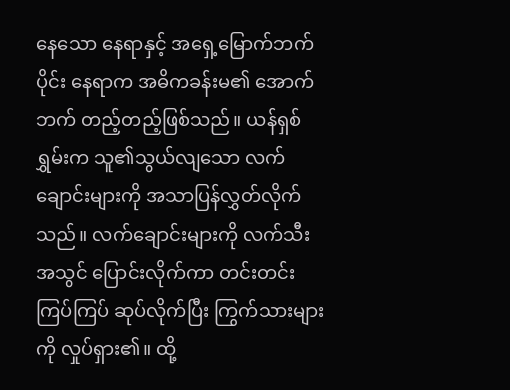နေသော နေရာနှင့် အရှေ့မြောက်ဘက်ပိုင်း နေရာက အဓိကခန်းမ၏ အောက်ဘက် တည့်တည့်ဖြစ်သည်။ ယန်ရှစ်ရွှမ်းက သူ၏သွယ်လျသော လက်ချောင်းများကို အသာပြန်လွှတ်လိုက်သည်။ လက်ချောင်းများကို လက်သီးအသွင် ပြောင်းလိုက်ကာ တင်းတင်းကြပ်ကြပ် ဆုပ်လိုက်ပြီး ကြွက်သားများကို လှုပ်ရှား၏။ ထို့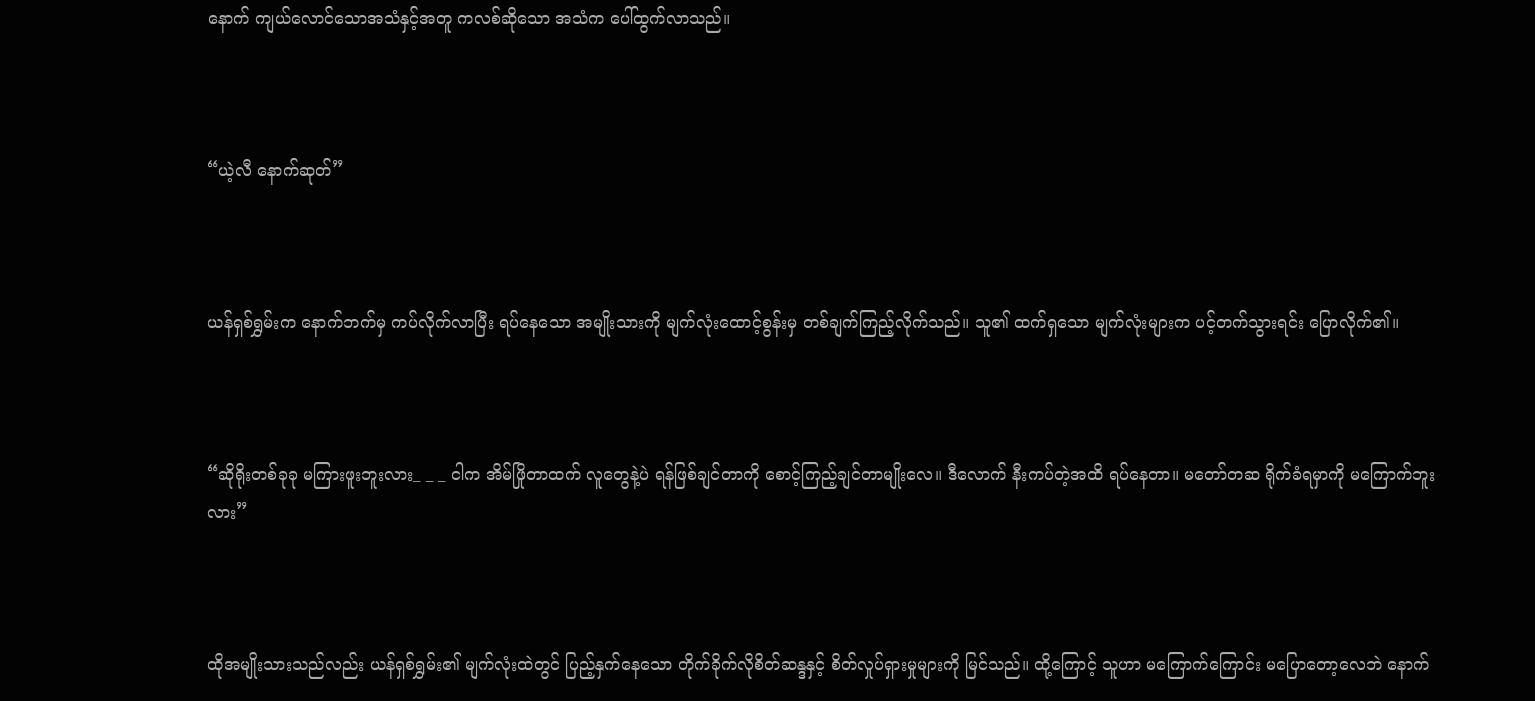နောက် ကျယ်လောင်သောအသံနှင့်အတူ ကလစ်ဆိုသော အသံက ပေါ်ထွက်လာသည်။



“ယဲ့လီ နောက်ဆုတ်”



ယန်ရှစ်ရွှမ်းက နောက်ဘက်မှ ကပ်လိုက်လာပြီး ရပ်နေသော အမျိုးသားကို မျက်လုံးထောင့်စွန်းမှ တစ်ချက်ကြည့်လိုက်သည်။ သူ၏ ထက်ရှသော မျက်လုံးများက ပင့်တက်သွားရင်း ပြောလိုက်၏။



“ဆိုရိုးတစ်ခုခု မကြားဖူးဘူးလား_ _ _ ငါက အိမ်ဖြိုတာထက် လူတွေနဲ့ပဲ ရန်ဖြစ်ချင်တာကို စောင့်ကြည့်ချင်တာမျိုးလေ။ ဒီလောက် နီးကပ်တဲ့အထိ ရပ်နေတာ။ မတော်တဆ ရိုက်ခံရမှာကို မကြောက်ဘူးလား”



ထိုအမျိုးသားသည်လည်း ယန်ရှစ်ရွှမ်း၏ မျက်လုံးထဲတွင် ပြည့်နှက်နေသော တိုက်ခိုက်လိုစိတ်ဆန္ဒနှင့် စိတ်လှုပ်ရှားမှုများကို မြင်သည်။ ထို့ကြောင့် သူဟာ မကြောက်ကြောင်း မပြောတော့လေဘဲ နောက်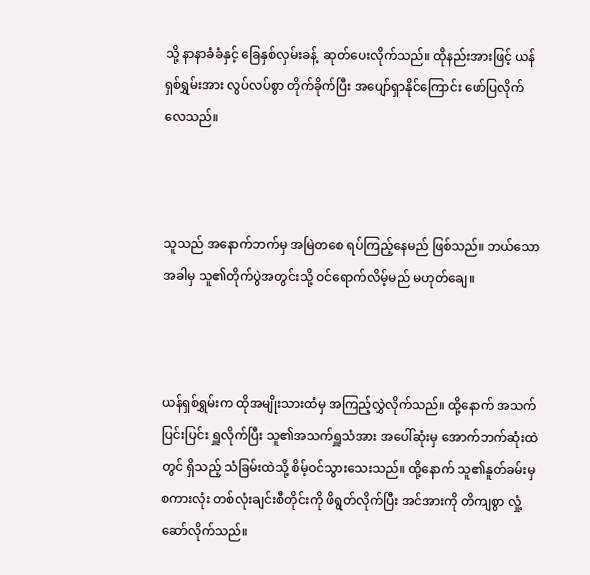သို့ နာနာခံခံနှင့် ခြေနှစ်လှမ်းခန့်  ဆုတ်ပေးလိုက်သည်။ ထိုနည်းအားဖြင့် ယန်ရှစ်ရွှမ်းအား လွပ်လပ်စွာ တိုက်ခိုက်ပြီး အပျော်ရှာနိုင်ကြောင်း ဖော်ပြလိုက်လေသည်။



သူသည် အနောက်ဘက်မှ အမြဲတစေ ရပ်ကြည့်နေမည် ဖြစ်သည်။ ဘယ်သောအခါမှ သူ၏တိုက်ပွဲအတွင်းသို့ ဝင်ရောက်လိမ့်မည် မဟုတ်ချေ။



ယန်ရှစ်ရွှမ်းက ထိုအမျိုးသားထံမှ အကြည့်လွှဲလိုက်သည်။ ထို့နောက် အသက်ပြင်းပြင်း ရှူလိုက်ပြီး သူ၏အသက်ရှူသံအား အပေါ်ဆုံးမှ အောက်ဘက်ဆုံးထဲတွင် ရှိသည့် သံခြမ်းထဲသို့ စိမ့်ဝင်သွားသေးသည်။ ထို့နောက် သူ၏နူတ်ခမ်းမှ စကားလုံး တစ်လုံးချင်းစီတိုင်းကို ဖိရွတ်လိုက်ပြီး အင်အားကို တိကျစွာ လှုံ့ဆော်လိုက်သည်။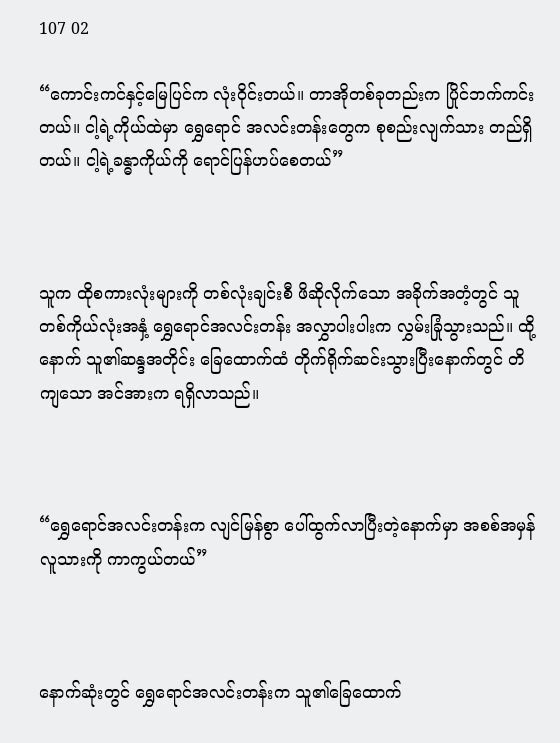107 02

“ကောင်းကင်နှင့်မြေပြင်က လုံးဝိုင်းတယ်။ တာအိုတစ်ခုတည်းက ပြိုင်ဘက်ကင်းတယ်။ ငါ့ရဲ့ကိုယ်ထဲမှာ ရွှေရောင် အလင်းတန်းတွေက စုစည်းလျက်သား တည်ရှိတယ်။ ငါ့ရဲ့ခန္ဓာကိုယ်ကို ရောင်ပြန်ဟပ်စေတယ်”



သူက ထိုစကားလုံးများကို တစ်လုံးချင်းစီ ဖိဆိုလိုက်သော အခိုက်အတံ့တွင် သူ တစ်ကိုယ်လုံးအနှံ့ ရွှေရောင်အလင်းတန်း အလွှာပါးပါးက လွှမ်းခြုံသွားသည်။ ထို့နောက် သူ၏ဆန္ဒအတိုင်း ခြေထောက်ထံ တိုက်ရိုက်ဆင်းသွားပြီးနောက်တွင် တိကျသော အင်အားက ရရှိလာသည်။



“ရွှေရောင်အလင်းတန်းက လျင်မြန်စွာ ပေါ်ထွက်လာပြီးတဲ့နောက်မှာ အစစ်အမှန် လူသားကို ကာကွယ်တယ်”



နောက်ဆုံးတွင် ရွှေရောင်အလင်းတန်းက သူ၏ခြေထောက်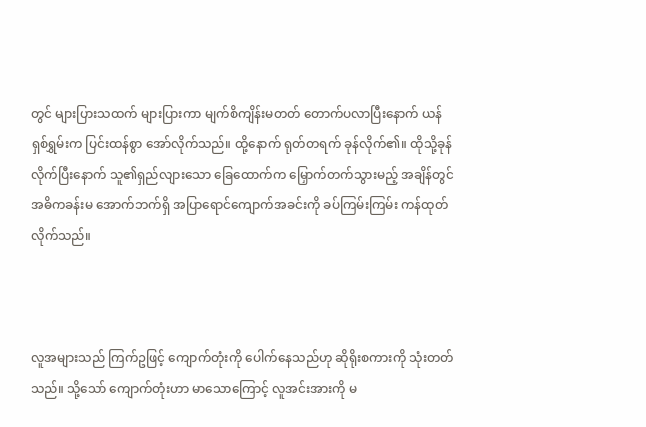တွင် များပြားသထက် များပြားကာ မျက်စိကျိန်းမတတ် တောက်ပလာပြီးနောက် ယန်ရှစ်ရွှမ်းက ပြင်းထန်စွာ အော်လိုက်သည်။ ထို့နောက် ရုတ်တရက် ခုန်လိုက်၏။ ထိုသို့ခုန်လိုက်ပြီးနောက် သူ၏ရှည်လျားသော ခြေထောက်က မြှောက်တက်သွားမည့် အချိန်တွင် အဓိကခန်းမ အောက်ဘက်ရှိ အပြာရောင်ကျောက်အခင်းကို ခပ်ကြမ်းကြမ်း ကန်ထုတ်လိုက်သည်။



လူအများသည် ကြက်ဥဖြင့် ကျောက်တုံးကို ပေါက်နေသည်ဟု ဆိုရိုးစကားကို သုံးတတ်သည်။ သို့သော် ကျောက်တုံးဟာ မာသောကြောင့် လူအင်းအားကို မ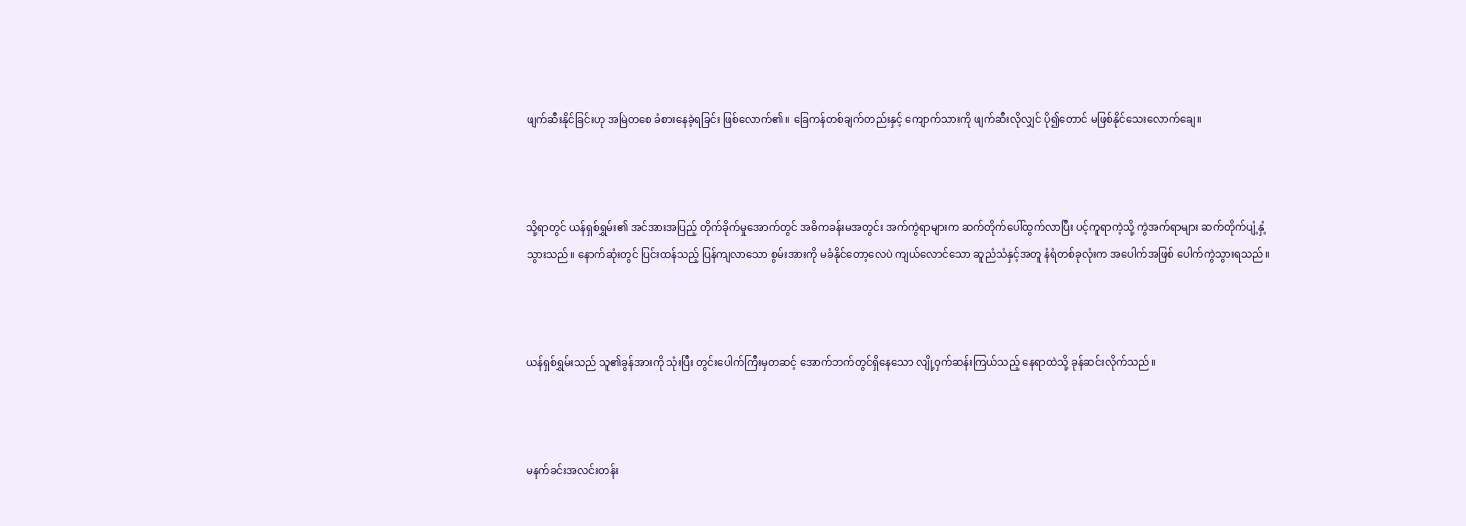ဖျက်ဆီးနိုင်ခြင်းဟု အမြဲတစေ ခံစားနေခဲ့ရခြင်း ဖြစ်လောက်၏။ ခြေကန်တစ်ချက်တည်းနှင့် ကျောက်သားကို ဖျက်ဆီးလိုလျှင် ပို၍တောင် မဖြစ်နိုင်သေးလောက်ချေ။



သို့ရာတွင် ယန်ရှစ်ရွှမ်း၏ အင်အားအပြည့် တိုက်ခိုက်မှုအောက်တွင် အဓိကခန်းမအတွင်း အက်ကွဲရာများက ဆက်တိုက်ပေါ်ထွက်လာပြီး ပင့်ကူရာကဲ့သို့ ကွဲအက်ရာများ ဆက်တိုက်ပျံ့နှံ့သွားသည်။ နောက်ဆုံးတွင် ပြင်းထန်သည့် ပြန်ကျလာသော စွမ်းအားကို မခံနိုင်တော့လေပဲ ကျယ်လောင်သော ဆူညံသံနှင့်အတူ နံရံတစ်ခုလုံးက အပေါက်အဖြစ် ပေါက်ကွဲသွားရသည်။



ယန်ရှစ်ရွှမ်းသည် သူ၏ခွန်အားကို သုံးပြီး တွင်းပေါက်ကြီးမှတဆင့် အောက်ဘက်တွင်ရှိနေသော လျို့ဝှက်ဆန်းကြယ်သည့် နေရာထဲသို့ ခုန်ဆင်းလိုက်သည်။



မနက်ခင်းအလင်းတန်း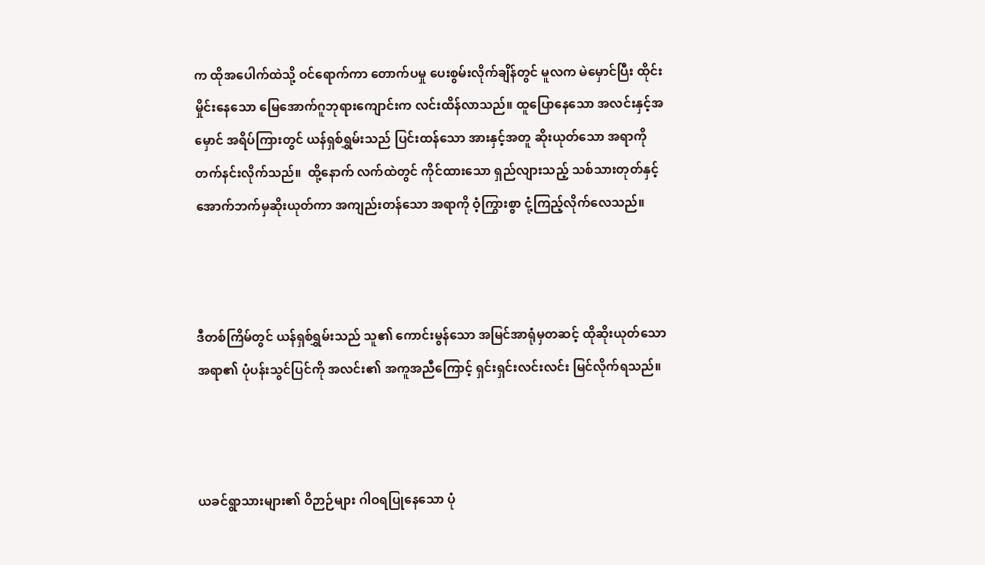က ထိုအပေါက်ထဲသို့ ဝင်ရောက်ကာ တောက်ပမှု ပေးစွမ်းလိုက်ချိန်တွင် မူလက မဲမှောင်ပြီး ထိုင်းမှိုင်းနေသော မြေအောက်ဂူဘုရားကျောင်းက လင်းထိန်လာသည်။ ထူပြောနေသော အလင်းနှင့်အမှောင် အရိပ်ကြားတွင် ယန်ရှစ်ရွှမ်းသည် ပြင်းထန်သော အားနှင့်အတူ ဆိုးယုတ်သော အရာကို တက်နင်းလိုက်သည်။  ထို့နောက် လက်ထဲတွင် ကိုင်ထားသော ရှည်လျားသည့် သစ်သားတုတ်နှင့် အောက်ဘက်မှဆိုးယုတ်ကာ အကျည်းတန်သော အရာကို ဝံ့ကြွားစွာ ငုံ့ကြည့်လိုက်လေသည်။



ဒီတစ်ကြိမ်တွင် ယန်ရှစ်ရွှမ်းသည် သူ၏ ကောင်းမွန်သော အမြင်အာရုံမှတဆင့် ထိုဆိုးယုတ်သောအရာ၏ ပုံပန်းသွင်ပြင်ကို အလင်း၏ အကူအညီကြောင့် ရှင်းရှင်းလင်းလင်း မြင်လိုက်ရသည်။



ယခင်ရွာသားများ၏ ဝိဉာဉ်များ ဂါဝရပြုနေသော ပုံ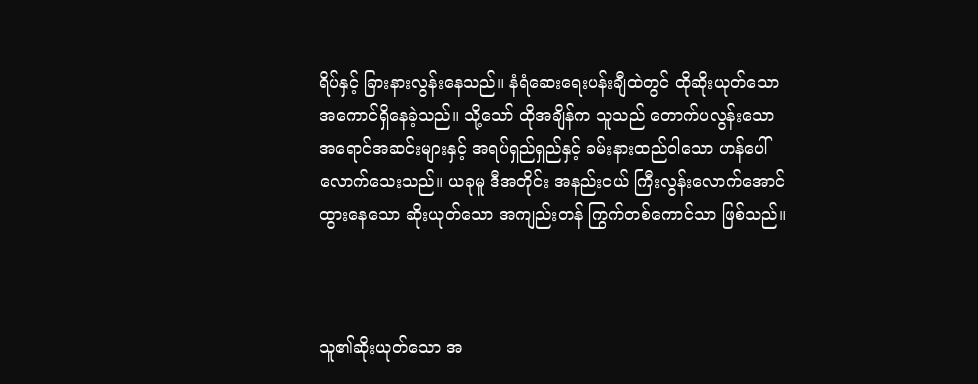ရိပ်နှင့် ခြားနားလွန်းနေသည်။ နံရံဆေးရေးပန်းချီထဲတွင် ထိုဆိုးယုတ်သော အကောင်ရှိနေခဲ့သည်။ သို့သော် ထိုအချိန်က သူသည် တောက်ပလွန်းသော အရောင်အဆင်းများနှင့် အရပ်ရှည်ရှည်နှင့် ခမ်းနားထည်ဝါ‌သော ဟန်ပေါ်လောက်သေးသည်။ ယခုမူ ဒီအတိုင်း အနည်းငယ် ကြီးလွန်းလောက်အောင် ထွားနေသော ဆိုးယုတ်သော အကျည်းတန် ကြွက်တစ်ကောင်သာ ဖြစ်သည်။



သူ၏ဆိုးယုတ်သော အ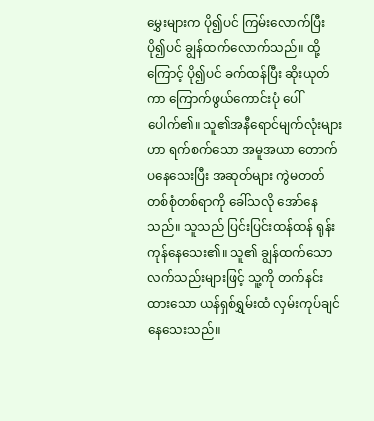မွှေးများက ပို၍ပင် ကြမ်းလောက်ပြီး ပို၍ပင် ချွန်ထက်လောက်သည်။ ထို့ကြောင့် ပို၍ပင် ခက်ထန်ပြီး ဆိုးယုတ်ကာ ကြောက်ဖွယ်ကောင်းပုံ ပေါ်ပေါက်၏။ သူ၏အနီရောင်မျက်လုံးများဟာ ရက်စက်သော အမူအယာ တောက်ပနေသေးပြီး အဆုတ်များ ကွဲမတတ် တစ်စုံတစ်ရာကို ခေါ်သလို အော်နေသည်။ သူသည် ပြင်းပြင်းထန်ထန် ရုန်းကုန်နေသေး၏။ သူ၏ ချွန်ထက်သော လက်သည်းများဖြင့် သူ့ကို တက်နင်းထားသော ယန်ရှစ်ရွှမ်းထံ လှမ်းကုပ်ချင်နေသေးသည်။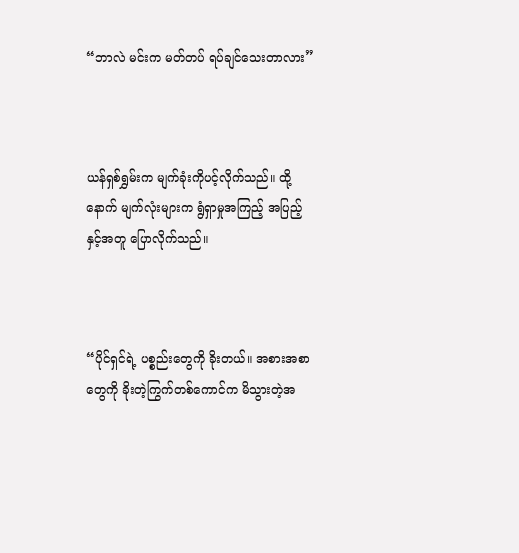“ဘာလဲ မင်းက မတ်တပ် ရပ်ချင်သေးတာလား”



ယန်ရှစ်ရွှမ်းက မျက်ခုံးကိုပင့်လိုက်သည်။ ထို့နောက် မျက်လုံးများက ရွံရှာမှုအကြည့် အပြည့်နှင့်အတူ ပြောလိုက်သည်။



“ပိုင်ရှင်ရဲ့ ပစ္စည်းတွေကို ခိုးတယ်။ အစားအစာတွေကို ခိုးတဲ့ကြွက်တစ်ကောင်က မိသွားတဲ့အ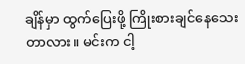ချိန်မှာ ထွက်ပြေးဖို့ ကြိုးစားချင်နေသေးတာလား။ မင်းက ငါ့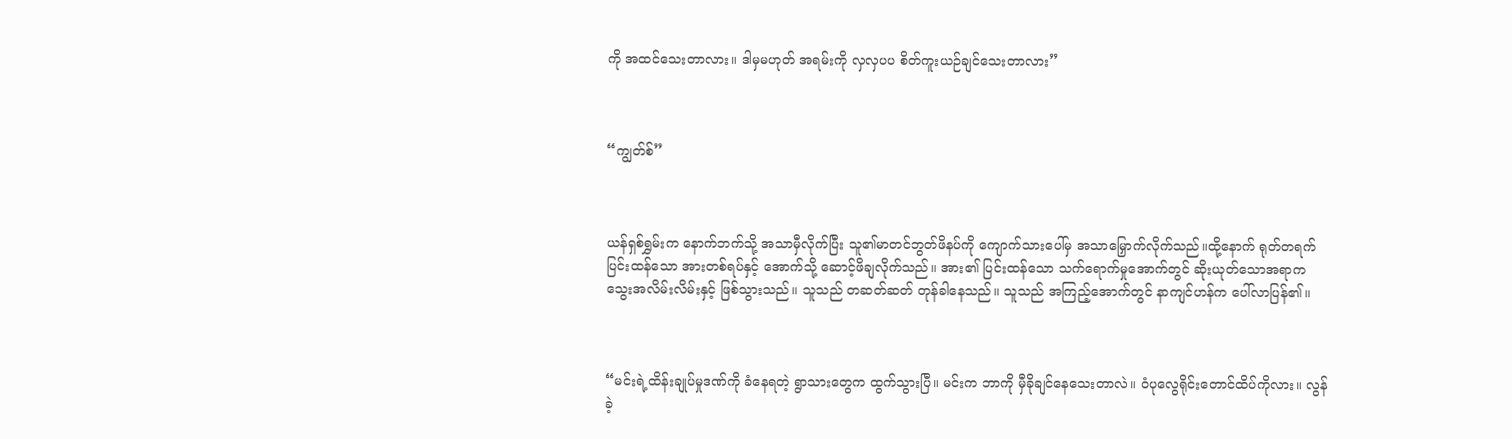ကို အထင်သေးတာလား။ ဒါမှမဟုတ် အရမ်းကို လှလှပပ စိတ်ကူးယဉ်ချင်သေးတာလား”



“ကျွတ်စ်”



ယန်ရှစ်ရွှမ်းက နောက်ဘက်သို့ အသာမှီလိုက်ပြီး သူ၏မာတင်ဘွတ်ဖိနပ်ကို ကျောက်သားပေါ်မှ အသာမြှောက်လိုက်သည်။ထို့နောက် ရုတ်တရက် ပြင်းထန်‌သော အားတစ်ရပ်နှင့် အောက်သို့ ဆောင့်ဖိချလိုက်သည်။ အား၏ ပြင်းထန်သော သက်ရောက်မှုအောက်တွင် ဆိုးယုတ်သောအရာက သွေးအလိမ်းလိမ်းနှင့် ဖြစ်သွားသည်။ သူသည် တဆတ်ဆတ် တုန်ခါနေသည်။ သူသည် အကြည့်အောက်တွင် နာကျင်ဟန်က ပေါ်လာပြန်၏။



“မင်းရဲ့ထိန်းချုပ်မှုဒဏ်ကို ခံနေရတဲ့ ရွာသားတွေက ထွက်သွားပြီ။ မင်းက ဘာကို မှီခိုချင်နေသေးတာလဲ။ ဝံပုလွေရိုင်းတောင်ထိပ်ကိုလား။ လွန်ခဲ့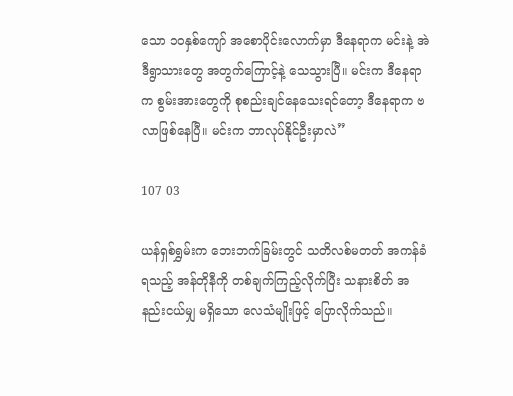သော ၁၀နှစ်ကျော် အစောပိုင်းလောက်မှာ ဒီနေရာက မင်းနဲ့ အဲဒီရွာသားတွေ အတွက်ကြောင့်နဲ့ သေသွားပြီ။ မင်းက ဒီနေရာက စွမ်းအားတွေကို စုစည်းချင်နေသေးရင်တော့ ဒီနေရာက ဗလာဖြစ်နေပြီ။ မင်းက ဘာလုပ်နိုင်ဦးမှာလဲ”

107 03

ယန်ရှစ်ရွှမ်းက ဘေးဘက်ခြမ်းတွင် သတိလစ်မတတ် အကန်ခံရသည့် အန်တိုနီကို တစ်ချက်ကြည့်လိုက်ပြီး သနားစိတ် အနည်းငယ်မျှ မရှိသော လေသံမျိုးဖြင့် ပြောလိုက်သည်။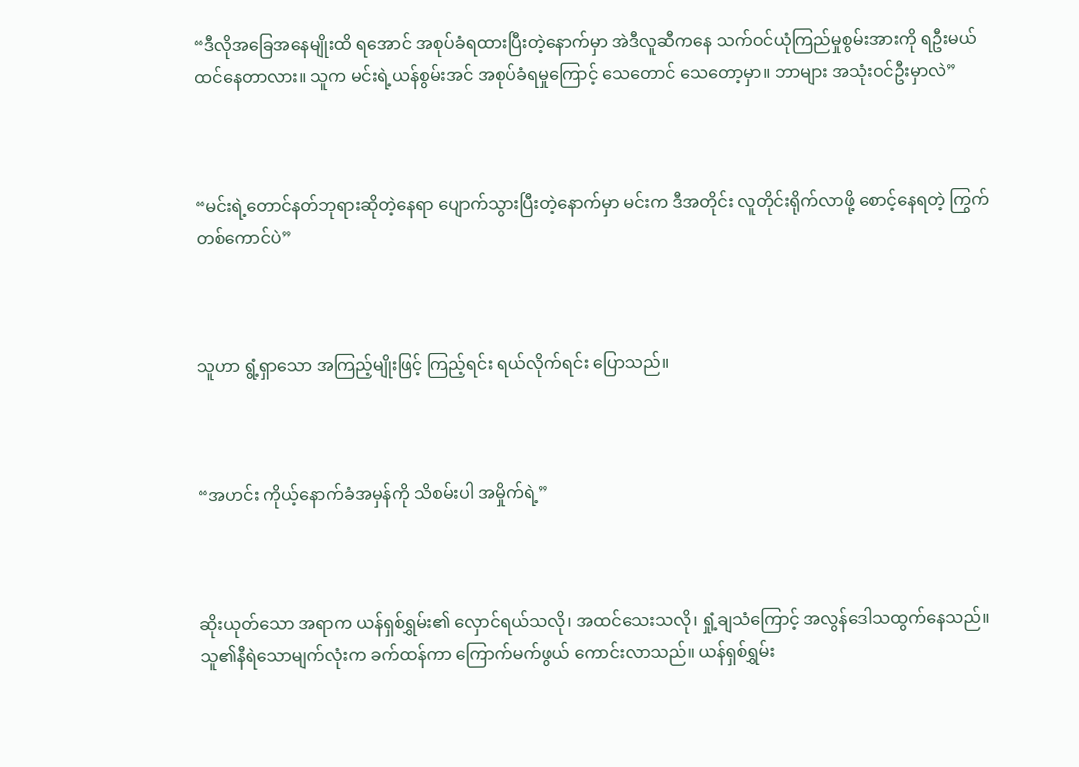“ဒီလိုအခြေအနေမျိုးထိ ရအောင် အစုပ်ခံရထားပြီးတဲ့နောက်မှာ အဲဒီလူဆီကနေ သက်ဝင်ယုံကြည်မှုစွမ်းအားကို ရဦးမယ် ထင်နေတာလား။ သူက မင်းရဲ့ယန်စွမ်းအင် အစုပ်ခံရမှုကြောင့် သေတောင် သေတော့မှာ။ ဘာများ အသုံးဝင်ဦးမှာလဲ”



“မင်းရဲ့တောင်နတ်ဘုရားဆိုတဲ့နေရာ ပျောက်သွားပြီးတဲ့နောက်မှာ မင်းက ဒီအတိုင်း လူတိုင်းရိုက်လာဖို့ စောင့်နေရတဲ့ ကြွက်တစ်ကောင်ပဲ”



သူဟာ ရွံ့ရှာသော အကြည့်မျိုးဖြင့် ကြည့်ရင်း ရယ်လိုက်ရင်း ပြောသည်။



“အဟင်း ကိုယ့်နောက်ခံအမှန်ကို သိစမ်းပါ အမှိုက်ရဲ့”



ဆိုးယုတ်သော အရာက ယန်ရှစ်ရွှမ်း၏ လှောင်ရယ်သလို၊ အထင်သေးသလို၊ ရှုံ့ချသံကြောင့် အလွန်ဒေါသထွက်နေသည်။ သူ၏နီရဲသောမျက်လုံးက ခက်ထန်ကာ ကြောက်မက်ဖွယ် ကောင်းလာသည်။ ယန်ရှစ်ရွှမ်း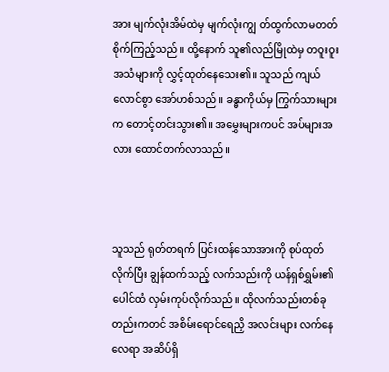အား မျက်လုံးအိမ်ထဲမှ မျက်လုံးကျွ တ်ထွက်လာမတတ် စိုက်ကြည့်သည်။ ထို့နောက် သူ၏လည်မြိုထဲမှ တဝူးဝူး အသံများကို လွှင့်ထုတ်နေသေး၏။ သူသည် ကျယ်လောင်စွာ အော်ဟစ်သည်။ ခန္ဓာကိုယ်မှ ကြွက်သားများက တောင့်တင်းသွား၏။ အမွှေးများကပင် အပ်များအလား ထောင်တက်လာသည်။



သူသည် ရုတ်တရက် ပြင်းထန်သောအားကို စုပ်ထုတ်လိုက်ပြီး ချွန်ထက်သည့် လက်သည်းကို ယန်ရှစ်ရွှမ်း၏ ပေါင်ထံ လှမ်းကုပ်လိုက်သည်။ ထိုလက်သည်းတစ်ခုတည်းကတင် အစိမ်းရောင်ရေညှိ အလင်းများ လက်နေလေရာ အဆိပ်ရှိ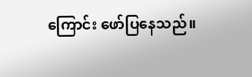ကြောင်း ဖော်ပြနေသည်။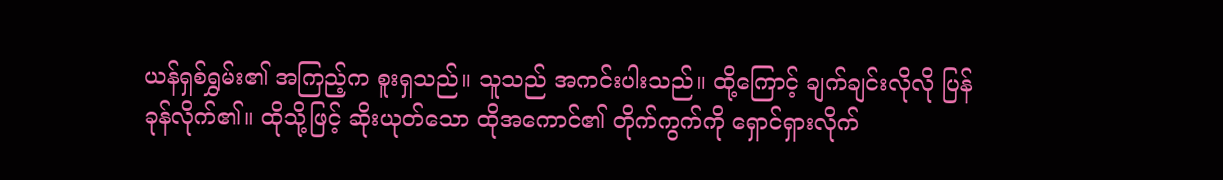ယန်ရှစ်ရွှမ်း၏ အကြည့်က စူးရှသည်။ သူသည် အကင်းပါးသည်။ ထို့ကြောင့် ချက်ချင်းလိုလို ပြန်ခုန်လိုက်၏။ ထိုသို့ဖြင့် ဆိုးယုတ်သော ထိုအကောင်၏ တိုက်ကွက်ကို ရှောင်ရှားလိုက်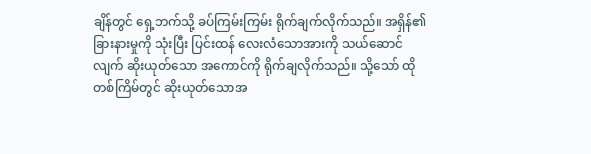ချိန်တွင် ရှေ့ဘက်သို့ ခပ်ကြမ်းကြမ်း ရိုက်ချက်လိုက်သည်။ အရှိန်၏ ခြားနားမှုကို သုံးပြီး ပြင်းထန် လေးလံသောအားကို သယ်ဆောင်လျက် ဆိုးယုတ်သော အကောင်ကို ရိုက်ချလိုက်သည်။ သို့သော် ထိုတစ်ကြိမ်တွင် ဆိုးယုတ်သောအ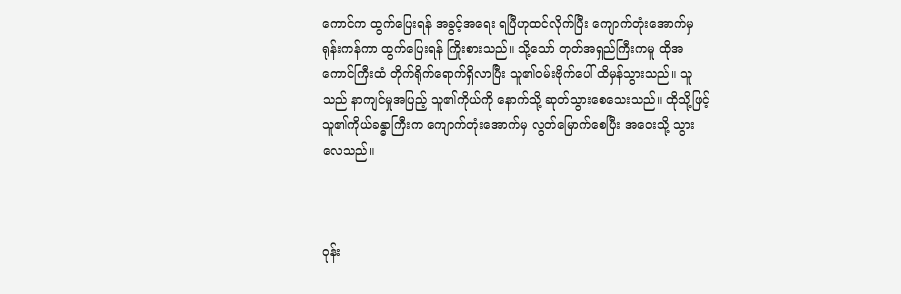ကောင်က ထွက်ပြေးရန် အခွင့်အရေး ရပြီဟုထင်လိုက်ပြီး ကျောက်တုံးအောက်မှ ရုန်းကန်ကာ ထွက်ပြေးရန် ကြိုးစားသည်။ သို့သော် တုတ်အရှည်ကြီးကမူ ထိုအကောင်ကြီးထံ တိုက်ရိုက်ရောက်ရှိလာပြီး သူ၏ဝမ်းဗိုက်ပေါ် ထိမှန်သွားသည်။ သူသည် နာကျင်မှုအပြည့် သူ၏ကိုယ်ကို နောက်သို့ ဆုတ်သွားစေသေးသည်။ ထိုသို့ဖြင့် သူ၏ကိုယ်ခန္ဓာကြီးက ကျောက်တုံးအောက်မှ လွတ်မြောက်စေပြီး အဝေးသို့ သွားလေသည်။



ဝုန်း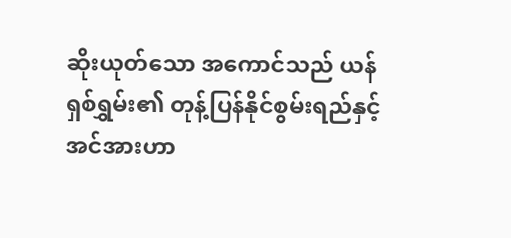ဆိုးယုတ်သော အကောင်သည် ယန်ရှစ်ရွှမ်း၏ တုန့်ပြန်နိုင်စွမ်းရည်နှင့် အင်အားဟာ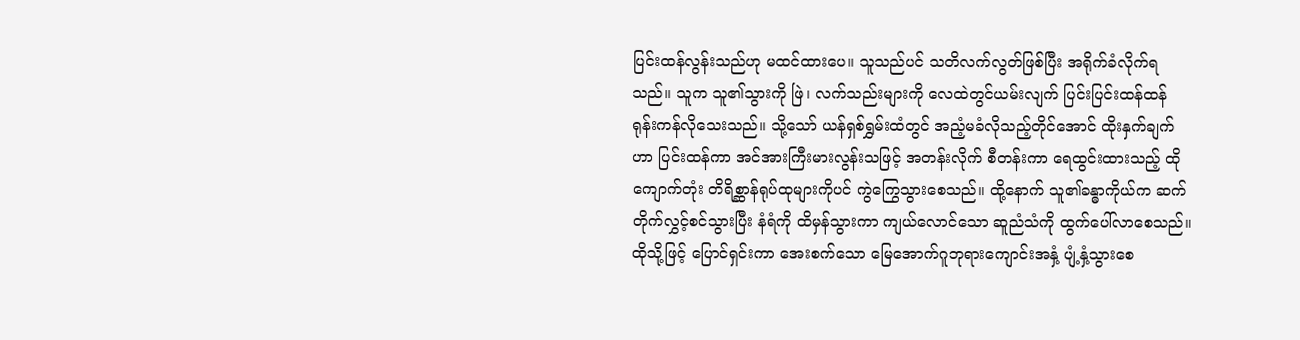ပြင်းထန်လွန်းသည်ဟု မထင်ထားပေ။ သူသည်ပင် သတိလက်လွတ်ဖြစ်ပြီး အရိုက်ခံလိုက်ရသည်။ သူက သူ၏သွားကို ဖြဲ၊ လက်သည်းများကို လေထဲတွင်ယမ်းလျက် ပြင်းပြင်းထန်ထန် ရုန်းကန်လိုသေးသည်။ သို့သော် ယန်ရှစ်ရွှမ်းထံတွင် အညံ့မခံလိုသည့်တိုင်အောင် ထိုးနှက်ချက်ဟာ ပြင်းထန်ကာ အင်အားကြီးမားလွန်းသဖြင့် အတန်းလိုက် စီတန်းကာ ရေထွင်းထားသည့် ထိုကျောက်တုံး တိရိစ္ဆာန်ရုပ်ထုများကိုပင် ကွဲကြွေသွားစေသည်။ ထို့နောက် သူ၏ခန္ဓာကိုယ်က ဆက်တိုက်လွှင့်စင်သွားပြီး နံရံကို ထိမှန်သွားကာ ကျယ်လောင်သော ဆူညံသံကို ထွက်ပေါ်လာစေသည်။ ထိုသို့ဖြင့် ပြောင်ရှင်းကာ အေးစက်သော မြေအောက်ဂူဘုရားကျောင်းအနှံ့ ပျံ့နှံ့သွားစေ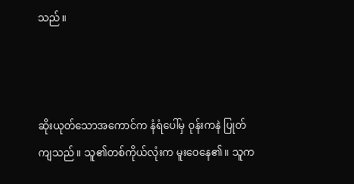သည်။



ဆိုးယုတ်သောအကောင်က နံရံပေါ်မှ ဝုန်းကနဲ ပြုတ်ကျသည်။ သူ၏တစ်ကိုယ်လုံးက မူးဝေနေ၏။ သူက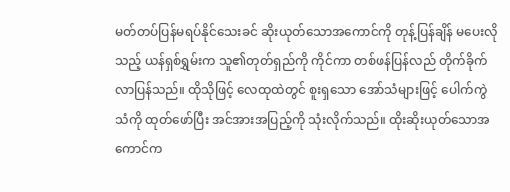မတ်တပ်ပြန်မရပ်နိုင်သေးခင် ဆိုးယုတ်သောအကောင်ကို တုန့်ပြန်ချိန် မပေးလိုသည့် ယန်ရှစ်ရွှမ်းက သူ၏တုတ်ရှည်ကို ကိုင်ကာ တစ်ဖန်ပြန်လည် တိုက်ခိုက်လာပြန်သည်။ ထိုသိုဖြင့် လေထုထဲတွင် စူးရှသော အော်သံများဖြင့် ပေါက်ကွဲသံကို ထုတ်ဖော်ပြီး အင်အားအပြည့်ကို သုံးလိုက်သည်။ ထိုးဆိုးယုတ်သောအကောင်က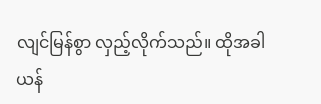လျင်မြန်စွာ လှည့်လိုက်သည်။ ထိုအခါ ယန်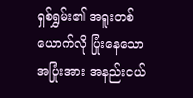ရှစ်ရွှမ်း၏ အရူးတစ်ယောက်လို ပြုံးနေသော အပြုံးအား အနည်းငယ်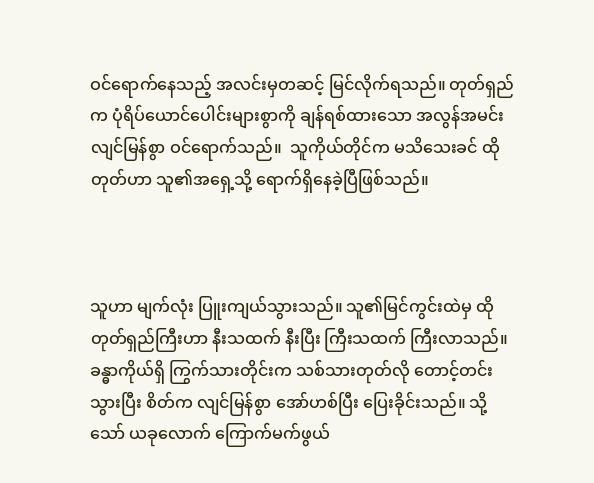ဝင်ရောက်နေသည့် အလင်းမှတဆင့် မြင်လိုက်ရသည်။ တုတ်ရှည်က ပုံရိပ်ယောင်ပေါင်းများစွာကို ချန်ရစ်ထားသော အလွန်အမင်း လျင်မြန်စွာ ဝင်ရောက်သည်။  သူကိုယ်တိုင်က မသိသေးခင် ထိုတုတ်ဟာ သူ၏အရှေ့သို့ ရောက်ရှိနေခဲ့ပြီဖြစ်သည်။



သူဟာ မျက်လုံး ပြူးကျယ်သွားသည်။ သူ၏မြင်ကွင်းထဲမှ ထိုတုတ်ရှည်ကြီးဟာ နီးသထက် နီးပြီး ကြီးသထက် ကြီးလာသည်။ ခန္ဓာကိုယ်ရှိ ကြွက်သားတိုင်းက သစ်သားတုတ်လို တောင့်တင်းသွားပြီး စိတ်က လျင်မြန်စွာ အော်ဟစ်ပြီး ပြေးခိုင်းသည်။ သို့သော် ယခုလောက် ကြောက်မက်ဖွယ်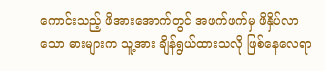ကောင်းသည့် ဖိအားအောက်တွင် အဖက်ဖက်မှ ဖိနှိပ်လာသော ဓားများက သူ့အား ချိန်ရွယ်ထားသလို ဖြစ်နေလေရာ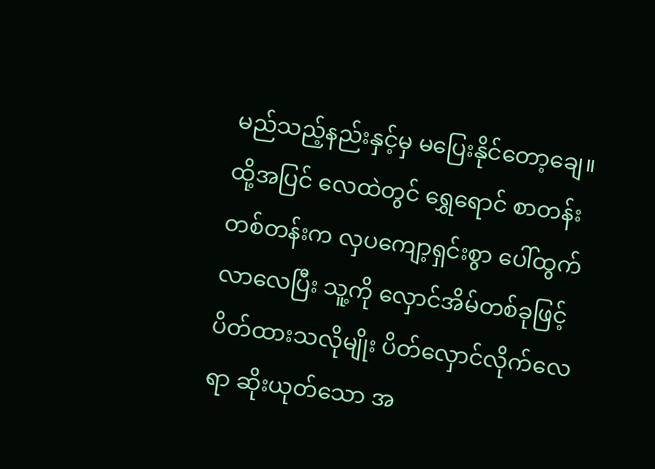မည်သည့်နည်းနှင့်မှ မပြေးနိုင်တော့ချေ။ ထို့အပြင် လေထဲတွင် ရွှေရောင် စာတန်းတစ်တန်းက လှပကျော့ရှင်းစွာ ပေါ်ထွက်လာလေပြီး သူ့ကို လှောင်အိမ်တစ်ခုဖြင့် ပိတ်ထားသလိုမျိုး ပိတ်လှောင်လိုက်လေရာ ဆိုးယုတ်သော အ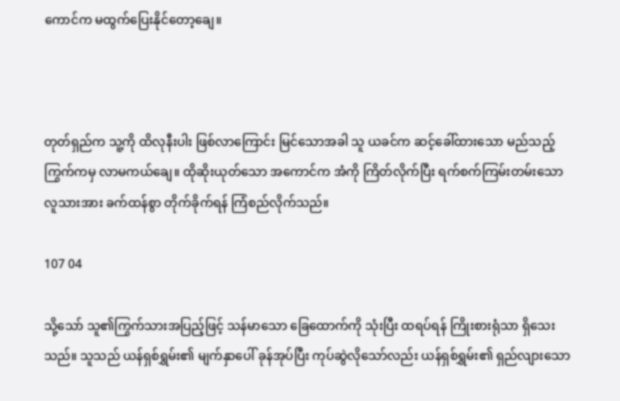ကောင်က မထွက်ပြေးနိုင်တော့ချေ။



တုတ်ရှည်က သူ့ကို ထိလုနီးပါး ဖြစ်လာကြောင်း မြင်သောအခါ သူ ယခင်က ဆင့်ခေါ်ထားသော မည်သည့်ကြွက်ကမှ လာမကယ်ချေ။ ထိုဆိုးယုတ်သော အကောင်က အံကို ကြိတ်လိုက်ပြီး ရက်စက်ကြမ်းတမ်းသော  လူသားအား ခက်ထန်စွာ တိုက်ခိုက်ရန် ကြံစည်လိုက်သည်။

107 04

သို့သော် သူ၏ကြွက်သားအပြည့်ဖြင့် သန်မာသော ခြေထောက်ကို သုံးပြီး ထရပ်ရန် ကြိုးစားရုံသာ ရှိသေးသည်။ သူသည် ယန်ရှစ်ရွှမ်း၏ မျက်နှာပေါ် ခုန်အုပ်ပြီး ကုပ်ဆွဲလိုသော်လည်း ယန်ရှစ်ရွှမ်း၏ ရှည်လျားသော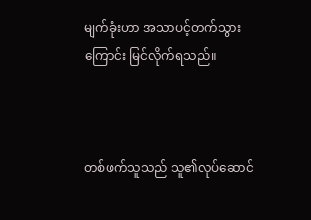မျက်ခုံးဟာ အသာပင့်တက်သွားကြောင်း မြင်လိုက်ရသည်။



တစ်ဖက်သူသည် သူ၏လုပ်ဆောင်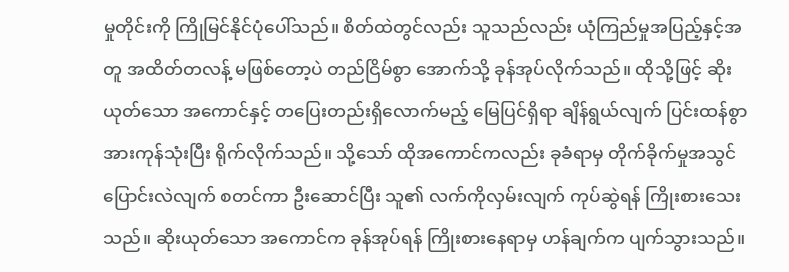မှုတိုင်းကို ကြိုမြင်နိုင်ပုံပေါ်သည်။ စိတ်ထဲတွင်လည်း သူသည်လည်း ယုံကြည်မှုအပြည့်နှင့်အတူ အထိတ်တလန့် မဖြစ်တော့ပဲ တည်ငြိမ်စွာ အောက်သို့ ခုန်အုပ်လိုက်သည်။ ထိုသို့ဖြင့် ဆိုးယုတ်သော အကောင်နှင့် တပြေးတည်းရှိလောက်မည့် မြေပြင်ရှိရာ ချိန်ရွယ်လျက် ပြင်းထန်စွာ အားကုန်သုံးပြီး ရိုက်လိုက်သည်။ သို့သော် ထိုအကောင်ကလည်း ခုခံရာမှ တိုက်ခိုက်မှုအသွင် ပြောင်းလဲလျက် စတင်ကာ ဦးဆောင်ပြီး သူ၏ လက်ကိုလှမ်းလျက် ကုပ်ဆွဲရန် ကြိုးစားသေးသည်။ ဆိုးယုတ်သော အကောင်က ခုန်အုပ်ရန် ကြိုးစားနေရာမှ ဟန်ချက်က ပျက်သွားသည်။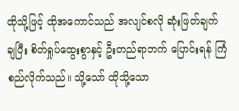ထိုသို့ဖြင့် ထိုအကောင်သည် အလျင်စလို ဆုံးဖြတ်ချက် ချပြီး စိတ်ရှုပ်ထွေးစွာနှင့် ဦးတည်ရာဘက် ပြောင်းရန် ကြံစည်လိုက်သည်။ သို့သော် ထိုသို့သော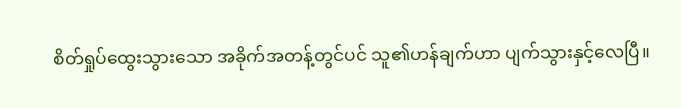စိတ်ရှုပ်ထွေးသွားသော အခိုက်အတန့်တွင်ပင် သူ၏ဟန်ချက်ဟာ ပျက်သွားနှင့်လေပြီ။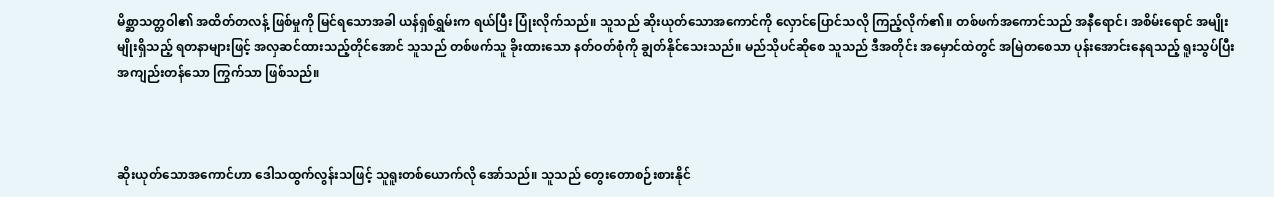မိစ္ဆာသတ္တဝါ၏ အထိတ်တလန့် ဖြစ်မှုကို မြင်ရသောအခါ ယန်ရှစ်ရွှမ်းက ရယ်ပြီး ပြုံးလိုက်သည်။ သူသည် ဆိုးယုတ်သောအကောင်ကို လှောင်ပြောင်သလို ကြည့်လိုက်၏။ တစ်ဖက်အကောင်သည် အနီရောင်၊ အစိမ်းရောင် အမျိုးမျိုးရှိသည့် ရတနာများဖြင့် အလှဆင်ထားသည့်တိုင်အောင် သူသည် တစ်ဖက်သူ ခိုးထားသော နတ်ဝတ်စုံကို ချွတ်နိုင်သေးသည်။ မည်သိုပင်ဆိုစေ သူသည် ဒီအတိုင်း အမှောင်ထဲတွင် အမြဲတစေသာ ပုန်းအောင်းနေရသည့် ရူးသွပ်ပြီး အကျည်းတန်သော ကြွက်သာ ဖြစ်သည်။



ဆိုးယုတ်သောအကောင်ဟာ ဒေါသထွက်လွန်းသဖြင့် သူရူးတစ်ယောက်လို အော်သည်။ သူသည် တွေးတောစဉ်းစားနိုင်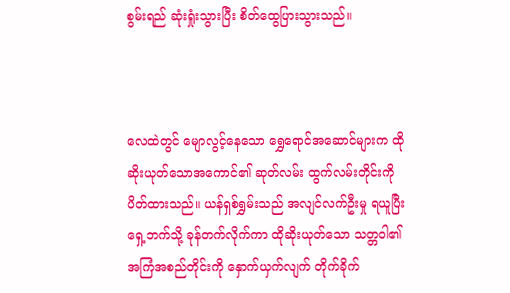စွမ်းရည် ဆုံးရှုံးသွားပြီး စိတ်ထွေပြားသွားသည်။



လေထဲတွင် မျောလွင့်နေသော ရွှေရောင်အဆောင်များက ထိုဆိုးယုတ်သောအကောင်၏ ဆုတ်လမ်း ထွက်လမ်းတိုင်းကို ပိတ်ထားသည်။ ယန်ရှစ်ရွှမ်းသည် အလျင်လက်ဦးမှု ရယူပြီး ရှေ့ဘက်သို့ ခုန်တက်လိုက်ကာ ထိုဆိုးယုတ်သော သတ္တဝါ၏ အကြံအစည်တိုင်းကို နှောက်ယှက်လျက် တိုက်ခိုက်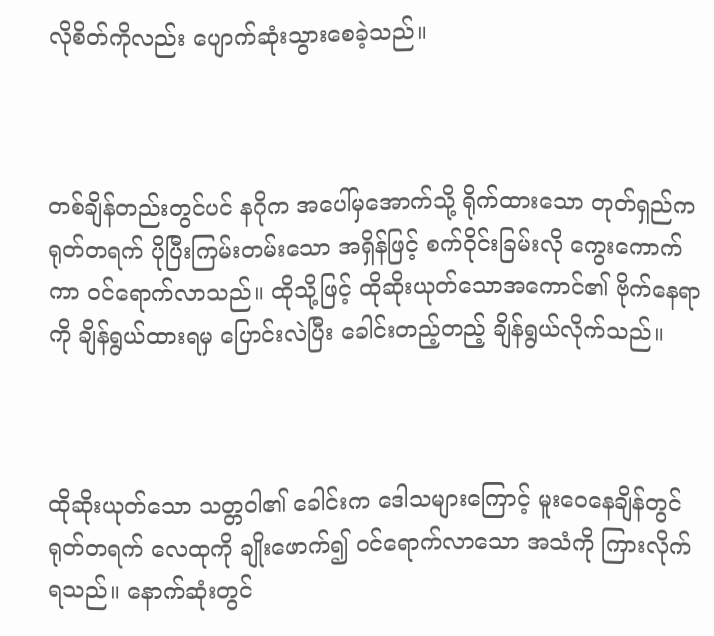လိုစိတ်ကိုလည်း ပျောက်ဆုံးသွားစေခဲ့သည်။



တစ်ချိန်တည်းတွင်ပင် နဂိုက အပေါ်မှအောက်သို့ ရိုက်ထားသော တုတ်ရှည်က ရုတ်တရက် ပိုပြီးကြမ်းတမ်းသော အရှိန်ဖြင့် စက်ဝိုင်းခြမ်းလို ကွေးကောက်ကာ ဝင်ရောက်လာသည်။ ထိုသို့ဖြင့် ထိုဆိုးယုတ်သောအကောင်၏ ဗိုက်နေရာကို ချိန်ရွယ်ထားရမှ ပြောင်းလဲပြီး ခေါင်းတည့်တည့် ချိန်ရွယ်လိုက်သည်။



ထိုဆိုးယုတ်သော သတ္တဝါ၏ ခေါင်းက ဒေါသများကြောင့် မူးဝေနေချိန်တွင် ရုတ်တရက် လေထုကို ချိုးဖောက်၍ ဝင်ရောက်လာသော အသံကို ကြားလိုက်ရသည်။ နောက်ဆုံးတွင်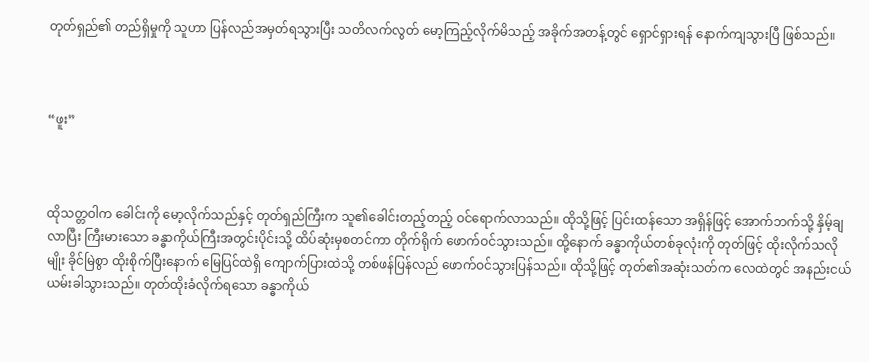တုတ်ရှည်၏ တည်ရှိမှုကို သူဟာ ပြန်လည်အမှတ်ရသွားပြီး သတိလက်လွတ် မော့ကြည့်လိုက်မိသည့် အခိုက်အတန့်တွင်‌ ရှောင်ရှားရန် နောက်ကျသွားပြီ ဖြစ်သည်။



“ဖူး”



ထိုသတ္တဝါက ခေါင်းကို မော့လိုက်သည်နှင့် တုတ်ရှည်ကြီးက သူ၏ခေါင်းတည့်တည့် ဝင်ရောက်လာသည်။ ထိုသို့ဖြင့် ပြင်းထန်သော အရှိန်ဖြင့် အောက်ဘက်သို့ နှိမ့်ချလာပြီး ကြီးမားသော ခန္ဓာကိုယ်ကြီးအတွင်းပိုင်းသို့ ထိပ်ဆုံးမှစတင်ကာ တိုက်ရိုက် ဖောက်ဝင်သွားသည်။ ထို့နောက် ခန္ဓာကိုယ်တစ်ခုလုံးကို တုတ်ဖြင့် ထိုးလိုက်သလိုမျိုး ခိုင်မြဲစွာ ထိုးစိုက်ပြီးနောက် မြေပြင်ထဲရှိ ကျောက်ပြားထဲသို့ တစ်ဖန်ပြန်လည် ဖောက်ဝင်သွားပြန်သည်။ ထိုသို့ဖြင့် တုတ်၏အဆုံးသတ်က လေထဲတွင် အနည်းငယ် ယမ်းခါသွားသည်။ တုတ်ထိုးခံလိုက်ရသော ခန္ဓာကိုယ်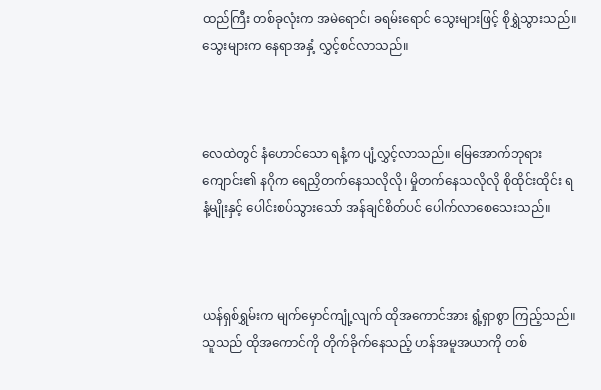ထည်ကြီး တစ်ခုလုံးက အမဲရောင်၊ ခရမ်းရောင် သွေးများဖြင့် စိုရွှဲသွားသည်။ သွေးများက နေရာအနှံ့ လွှင့်စင်လာသည်။



လေထဲတွင် နံဟောင်သော ရနံ့က ပျံ့လွှင့်လာသည်။ မြေအောက်ဘုရားကျောင်း၏ နဂိုက ရေညှိတက်နေသလိုလို၊ မှိုတက်နေသလိုလို စိုထိုင်းထိုင်း ရနံ့မျိုးနှင့် ပေါင်းစပ်သွားသော် အန်ချင်စိတ်ပင် ပေါက်လာစေသေးသည်။



ယန်ရှစ်ရွှမ်းက မျက်မှောင်ကျုံ့လျက် ထိုအကောင်အား ရွံ့ရှာစွာ ကြည့်သည်။ သူသည် ထိုအကောင်ကို တိုက်ခိုက်နေသည့် ဟန်အမူအယာကို တစ်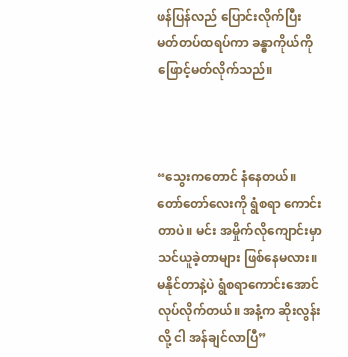ဖန်ပြန်လည် ပြောင်းလိုက်ပြီး မတ်တပ်ထရပ်ကာ ခန္ဓာကိုယ်ကို ဖြောင့်မတ်လိုက်သည်။



“သွေးကတောင် နံနေတယ်။ တော်တော်လေးကို ရွံစရာ ကောင်းတာပဲ။ မင်း အမှိုက်လိုကျောင်းမှာ သင်ယူခဲ့တာများ ဖြစ်နေမလား။ မနိုင်တာနဲ့ပဲ ရွံစရာကောင်းအောင် လုပ်လိုက်တယ်။ အနံ့က ဆိုးလွန်းလို့ ငါ အန်ချင်လာပြီ”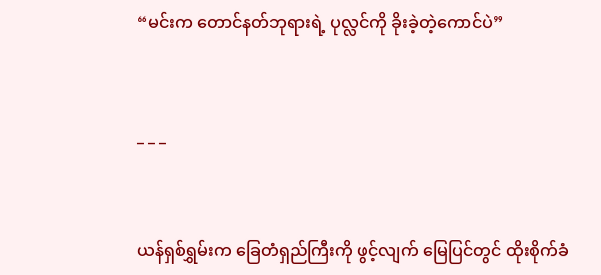“မင်းက တောင်နတ်ဘုရားရဲ့ ပုလ္လင်ကို ခိုးခဲ့တဲ့ကောင်ပဲ”



_ _ _



ယန်ရှစ်ရွှမ်းက ခြေတံရှည်ကြီးကို ဖွင့်လျက် မြေပြင်တွင် ထိုးစိုက်ခံ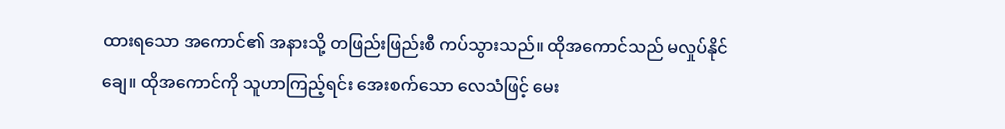ထားရသော အကောင်၏ အနားသို့ တဖြည်းဖြည်းစီ ကပ်သွားသည်။ ထိုအကောင်သည် မလှုပ်နိုင်ချေ။ ထိုအကောင်ကို သူဟာကြည့်ရင်း အေးစက်သော လေသံဖြင့် မေး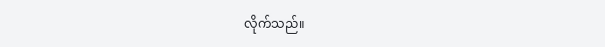လိုက်သည်။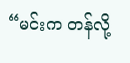“မင်းက တန်လို့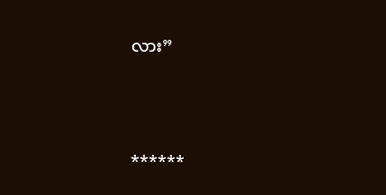လား”



******